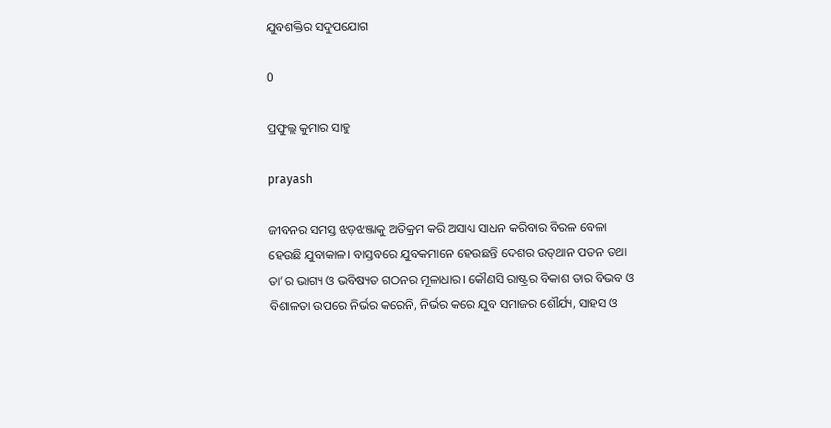ଯୁବଶକ୍ତିର ସଦୁପଯୋଗ

0

ପ୍ରଫୁଲ୍ଲ କୁମାର ସାହୁ

prayash

ଜୀବନର ସମସ୍ତ ଝଡ଼ଝଞ୍ଜାକୁ ଅତିକ୍ରମ କରି ଅସାଧ୍ୟ ସାଧନ କରିବାର ବିରଳ ବେଳା ହେଉଛି ଯୁବାକାଳ। ବାସ୍ତବରେ ଯୁବକମାନେ ହେଉଛନ୍ତି ଦେଶର ଉତ୍‌ଥାନ ପତନ ତଥା ତା’ର ଭାଗ୍ୟ ଓ ଭବିଷ୍ୟତ ଗଠନର ମୂଳାଧାର। କୌଣସି ରାଷ୍ଟ୍ରର ବିକାଶ ତାର ବିଭବ ଓ ବିଶାଳତା ଉପରେ ନିର୍ଭର କରେନି, ନିର୍ଭର କରେ ଯୁବ ସମାଜର ଶୌର୍ଯ୍ୟ, ସାହସ ଓ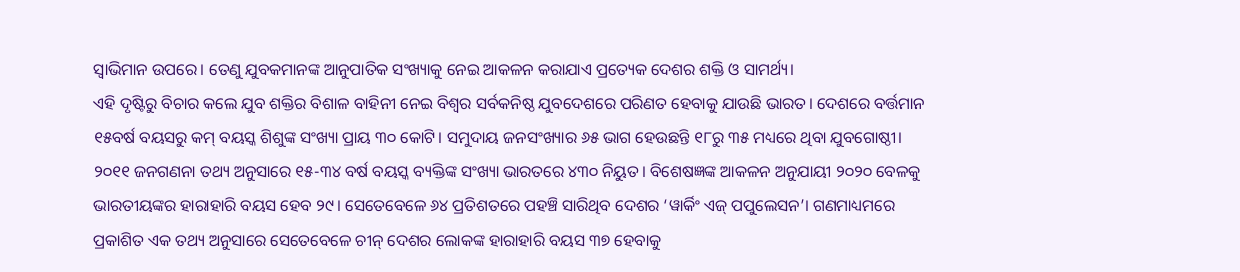ସ୍ୱାଭିମାନ ଉପରେ। ତେଣୁ ଯୁବକମାନଙ୍କ ଆନୁପାତିକ ସଂଖ୍ୟାକୁ ନେଇ ଆକଳନ କରାଯାଏ ପ୍ରତ୍ୟେକ ଦେଶର ଶକ୍ତି ଓ ସାମର୍ଥ୍ୟ।
ଏହି ଦୃଷ୍ଟିରୁ ବିଚାର କଲେ ଯୁବ ଶକ୍ତିର ବିଶାଳ ବାହିନୀ ନେଇ ବିଶ୍ୱର ସର୍ବକନିଷ୍ଠ ଯୁବଦେଶରେ ପରିଣତ ହେବାକୁ ଯାଉଛି ଭାରତ। ଦେଶରେ ବର୍ତ୍ତମାନ ୧୫ବର୍ଷ ବୟସରୁ କମ୍‌ ବୟସ୍କ ଶିଶୁଙ୍କ ସଂଖ୍ୟା ପ୍ରାୟ ୩୦ କୋଟି। ସମୁଦାୟ ଜନସଂଖ୍ୟାର ୬୫ ଭାଗ ହେଉଛନ୍ତି ୧୮ରୁ ୩୫ ମଧ୍ୟରେ ଥିବା ଯୁବଗୋଷ୍ଠୀ। ୨୦୧୧ ଜନଗଣନା ତଥ୍ୟ ଅନୁସାରେ ୧୫-୩୪ ବର୍ଷ ବୟସ୍କ ବ୍ୟକ୍ତିଙ୍କ ସଂଖ୍ୟା ଭାରତରେ ୪୩୦ ନିୟୁତ। ବିଶେଷଜ୍ଞଙ୍କ ଆକଳନ ଅନୁଯାୟୀ ୨୦୨୦ ବେଳକୁ ଭାରତୀୟଙ୍କର ହାରାହାରି ବୟସ ହେବ ୨୯। ସେତେବେଳେ ୬୪ ପ୍ରତିଶତରେ ପହଞ୍ଚି ସାରିଥିବ ଦେଶର ‘ୱାର୍କିଂ ଏଜ୍ ପପୁଲେସନ’। ଗଣମାଧ୍ୟମରେ ପ୍ରକାଶିତ ଏକ ତଥ୍ୟ ଅନୁସାରେ ସେତେବେଳେ ଚୀନ୍‌ ଦେଶର ଲୋକଙ୍କ ହାରାହାରି ବୟସ ୩୭ ହେବାକୁ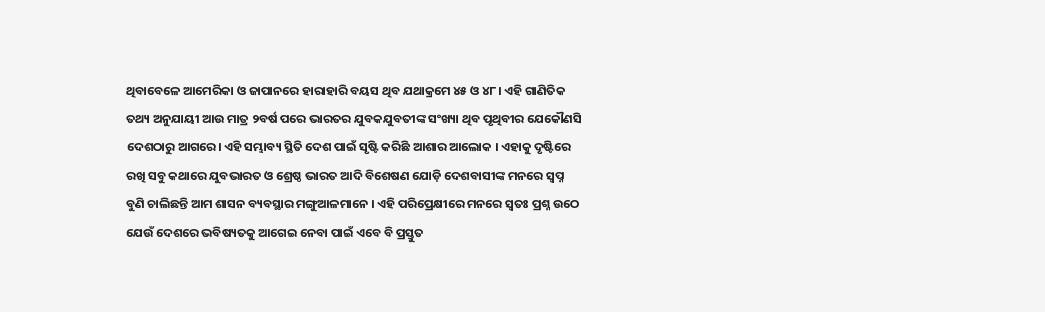ଥିବାବେଳେ ଆମେରିକା ଓ ଜାପାନରେ ହାରାହାରି ବୟସ ଥିବ ଯଥାକ୍ରମେ ୪୫ ଓ ୪୮। ଏହି ଗାଣିତିକ ତଥ୍ୟ ଅନୁଯାୟୀ ଆଉ ମାତ୍ର ୨ବର୍ଷ ପରେ ଭାରତର ଯୁବକଯୁବତୀଙ୍କ ସଂଖ୍ୟା ଥିବ ପୃଥିବୀର ଯେକୌଣସି ଦେଶଠାରୁ ଆଗରେ। ଏହି ସମ୍ଭାବ୍ୟ ସ୍ଥିତି ଦେଶ ପାଇଁ ସୃଷ୍ଟି କରିଛି ଆଶାର ଆଲୋକ । ଏହାକୁ ଦୃଷ୍ଟିରେ ରଖି ସବୁ କଥାରେ ଯୁବଭାରତ ଓ ଶ୍ରେଷ୍ଠ ଭାରତ ଆଦି ବିଶେଷଣ ଯୋଡ଼ି ଦେଶବାସୀଙ୍କ ମନରେ ସ୍ୱପ୍ନ ବୁଣି ଚାଲିଛନ୍ତି ଆମ ଶାସନ ବ୍ୟବସ୍ଥାର ମଙ୍ଗୁଆଳମାନେ । ଏହି ପରିପ୍ରେକ୍ଷୀରେ ମନରେ ସ୍ୱତଃ ପ୍ରଶ୍ନ ଉଠେ ଯେଉଁ ଦେଶରେ ଭବିଷ୍ୟତକୁ ଆଗେଇ ନେବା ପାଇଁ ଏବେ ବି ପ୍ରସ୍ତୁତ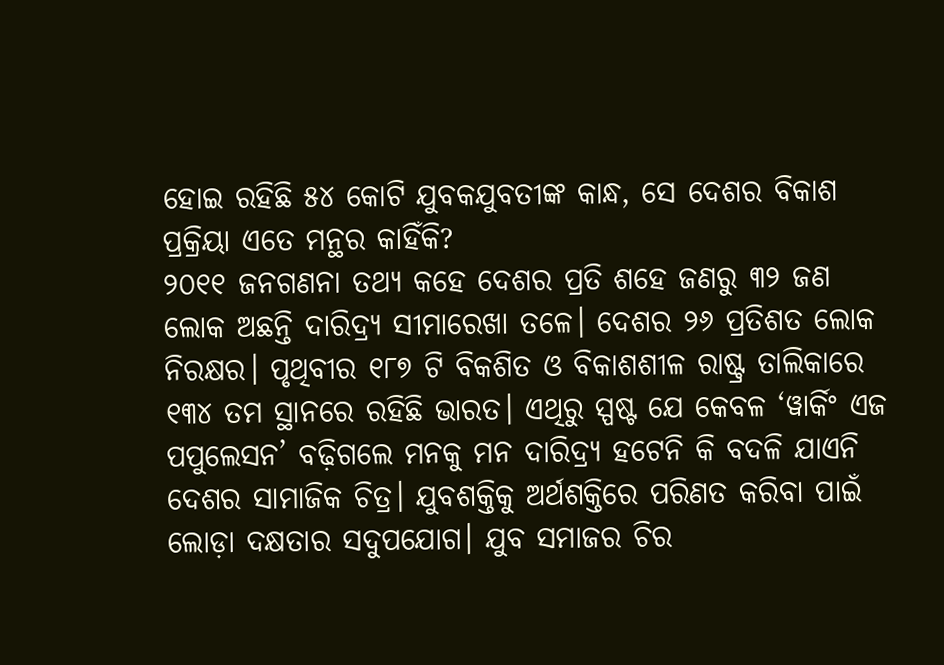ହୋଇ ରହିଛି ୫୪ କୋଟି ଯୁବକଯୁବତୀଙ୍କ କାନ୍ଧ, ସେ ଦେଶର ବିକାଶ ପ୍ରକ୍ରିୟା ଏତେ ମନ୍ଥର କାହିଁକି?
୨୦୧୧ ଜନଗଣନା ତଥ୍ୟ କହେ ଦେଶର ପ୍ରତି ଶହେ ଜଣରୁ ୩୨ ଜଣ ଲୋକ ଅଛନ୍ତି ଦାରିଦ୍ର୍ୟ ସୀମାରେଖା ତଳେ। ଦେଶର ୨୬ ପ୍ରତିଶତ ଲୋକ ନିରକ୍ଷର। ପୃଥିବୀର ୧୮୭ ଟି ବିକଶିତ ଓ ବିକାଶଶୀଳ ରାଷ୍ଟ୍ର ତାଲିକାରେ ୧୩୪ ତମ ସ୍ଥାନରେ ରହିଛି ଭାରତ। ଏଥିରୁ ସ୍ପଷ୍ଟ ଯେ କେବଳ ‘ୱାର୍କିଂ ଏଜ ପପୁଲେସନ’ ବଢ଼ିଗଲେ ମନକୁ ମନ ଦାରିଦ୍ର୍ୟ ହଟେନି କି ବଦଳି ଯାଏନି ଦେଶର ସାମାଜିକ ଚିତ୍ର। ଯୁବଶକ୍ତିକୁ ଅର୍ଥଶକ୍ତିରେ ପରିଣତ କରିବା ପାଇଁ ଲୋଡ଼ା ଦକ୍ଷତାର ସଦୁପଯୋଗ। ଯୁବ ସମାଜର ଚିର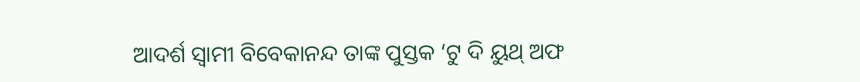ଆଦର୍ଶ ସ୍ୱାମୀ ବିବେକାନନ୍ଦ ତାଙ୍କ ପୁସ୍ତକ ‘ଟୁ ଦି ୟୁଥ୍‌ ଅଫ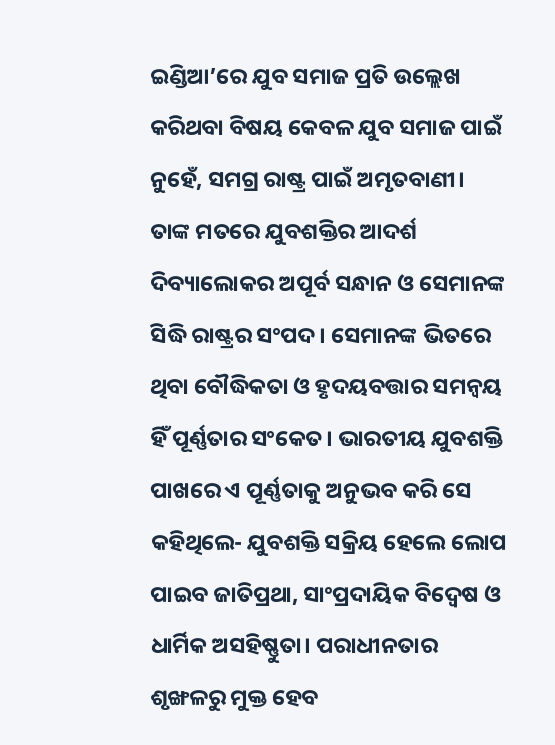ଇଣ୍ଡିଆ’ରେ ଯୁବ ସମାଜ ପ୍ରତି ଉଲ୍ଲେଖ କରିଥବା ବିଷୟ କେବଳ ଯୁବ ସମାଜ ପାଇଁ ନୁହେଁ, ସମଗ୍ର ରାଷ୍ଟ୍ର ପାଇଁ ଅମୃତବାଣୀ। ତାଙ୍କ ମତରେ ଯୁବଶକ୍ତିର ଆଦର୍ଶ ଦିବ୍ୟାଲୋକର ଅପୂର୍ବ ସନ୍ଧାନ ଓ ସେମାନଙ୍କ ସିଦ୍ଧି ରାଷ୍ଟ୍ରର ସଂପଦ। ସେମାନଙ୍କ ଭିତରେ ଥିବା ବୌଦ୍ଧିକତା ଓ ହୃଦୟବତ୍ତାର ସମନ୍ୱୟ ହିଁ ପୂର୍ଣ୍ଣତାର ସଂକେତ। ଭାରତୀୟ ଯୁବଶକ୍ତି ପାଖରେ ଏ ପୂର୍ଣ୍ଣତାକୁ ଅନୁଭବ କରି ସେ କହିଥିଲେ- ଯୁବଶକ୍ତି ସକ୍ରିୟ ହେଲେ ଲୋପ ପାଇବ ଜାତିପ୍ରଥା, ସାଂପ୍ରଦାୟିକ ବିଦ୍ୱେଷ ଓ ଧାର୍ମିକ ଅସହିଷ୍ଣୁତା। ପରାଧୀନତାର ଶୃଙ୍ଖଳରୁ ମୁକ୍ତ ହେବ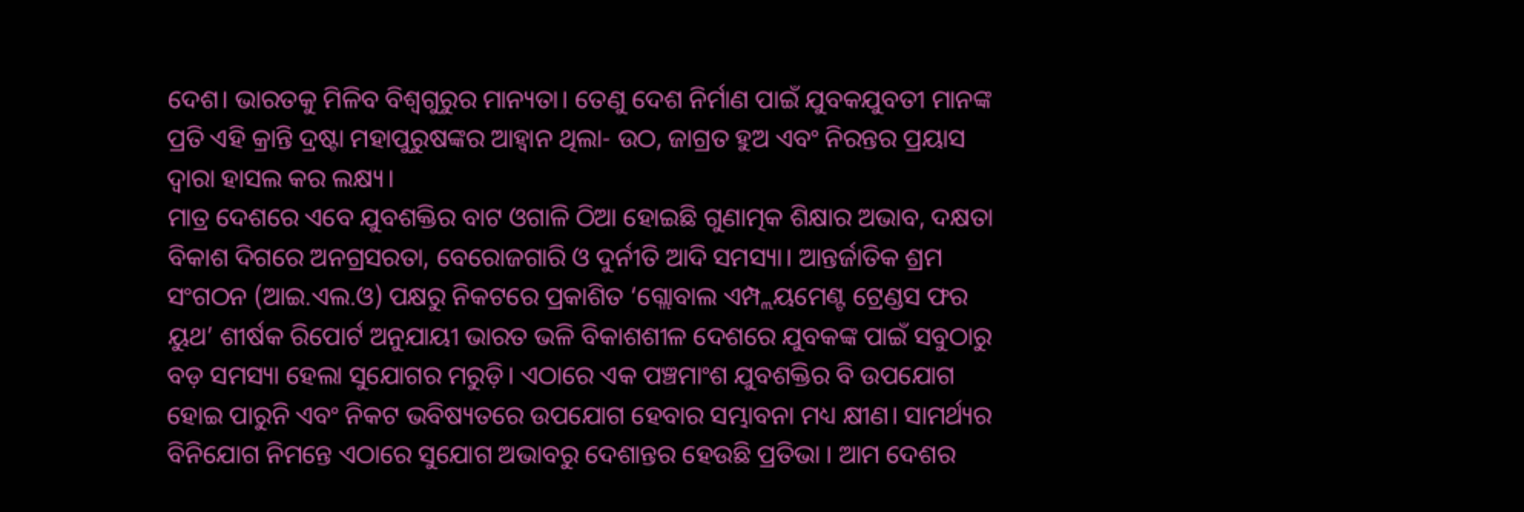ଦେଶ। ଭାରତକୁ ମିଳିବ ବିଶ୍ୱଗୁରୁର ମାନ୍ୟତା। ତେଣୁ ଦେଶ ନିର୍ମାଣ ପାଇଁ ଯୁବକଯୁବତୀ ମାନଙ୍କ ପ୍ରତି ଏହି କ୍ରାନ୍ତି ଦ୍ରଷ୍ଟା ମହାପୁରୁଷଙ୍କର ଆହ୍ୱାନ ଥିଲା- ଉଠ, ଜାଗ୍ରତ ହୁଅ ଏବଂ ନିରନ୍ତର ପ୍ରୟାସ ଦ୍ୱାରା ହାସଲ କର ଲକ୍ଷ୍ୟ।
ମାତ୍ର ଦେଶରେ ଏବେ ଯୁବଶକ୍ତିର ବାଟ ଓଗାଳି ଠିଆ ହୋଇଛି ଗୁଣାତ୍ମକ ଶିକ୍ଷାର ଅଭାବ, ଦକ୍ଷତା ବିକାଶ ଦିଗରେ ଅନଗ୍ରସରତା, ବେରୋଜଗାରି ଓ ଦୁର୍ନୀତି ଆଦି ସମସ୍ୟା। ଆନ୍ତର୍ଜାତିକ ଶ୍ରମ ସଂଗଠନ (ଆଇ.ଏଲ.ଓ) ପକ୍ଷରୁ ନିକଟରେ ପ୍ରକାଶିତ ‘ଗ୍ଲୋବାଲ ଏମ୍ପ୍ଲୟମେଣ୍ଟ ଟ୍ରେଣ୍ଡସ ଫର ୟୁଥ’ ଶୀର୍ଷକ ରିପୋର୍ଟ ଅନୁଯାୟୀ ଭାରତ ଭଳି ବିକାଶଶୀଳ ଦେଶରେ ଯୁବକଙ୍କ ପାଇଁ ସବୁଠାରୁ ବଡ଼ ସମସ୍ୟା ହେଲା ସୁଯୋଗର ମରୁଡ଼ି। ଏଠାରେ ଏକ ପଞ୍ଚମାଂଶ ଯୁବଶକ୍ତିର ବି ଉପଯୋଗ ହୋଇ ପାରୁନି ଏବଂ ନିକଟ ଭବିଷ୍ୟତରେ ଉପଯୋଗ ହେବାର ସମ୍ଭାବନା ମଧ୍ୟ କ୍ଷୀଣ। ସାମର୍ଥ୍ୟର ବିନିଯୋଗ ନିମନ୍ତେ ଏଠାରେ ସୁଯୋଗ ଅଭାବରୁ ଦେଶାନ୍ତର ହେଉଛି ପ୍ରତିଭା । ଆମ ଦେଶର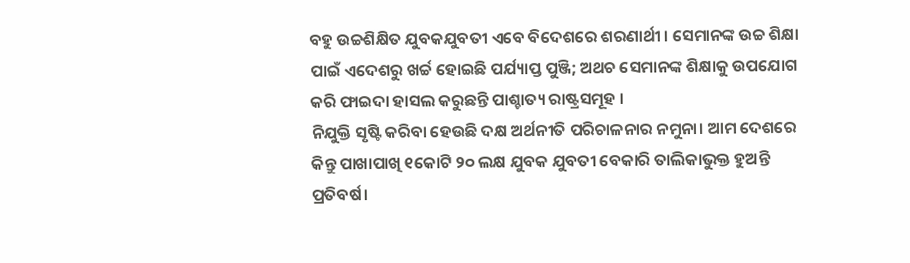ବହୁ ଉଚ୍ଚଶିକ୍ଷିତ ଯୁବକଯୁବତୀ ଏବେ ବିଦେଶରେ ଶରଣାର୍ଥୀ । ସେମାନଙ୍କ ଉଚ୍ଚ ଶିକ୍ଷା ପାଇଁ ଏଦେଶରୁ ଖର୍ଚ୍ଚ ହୋଇଛି ପର୍ଯ୍ୟାପ୍ତ ପୁଞ୍ଜି; ଅଥଚ ସେମାନଙ୍କ ଶିକ୍ଷାକୁ ଉପଯୋଗ କରି ଫାଇଦା ହାସଲ କରୁଛନ୍ତି ପାଶ୍ଚାତ୍ୟ ରାଷ୍ଟ୍ରସମୂହ ।
ନିଯୁକ୍ତି ସୃଷ୍ଟି କରିବା ହେଉଛି ଦକ୍ଷ ଅର୍ଥନୀତି ପରିଚାଳନାର ନମୁନା। ଆମ ଦେଶରେ କିନ୍ତୁ ପାଖାପାଖି ୧କୋଟି ୨୦ ଲକ୍ଷ ଯୁବକ ଯୁବତୀ ବେକାରି ତାଲିକାଭୁକ୍ତ ହୁଅନ୍ତି ପ୍ରତିବର୍ଷ।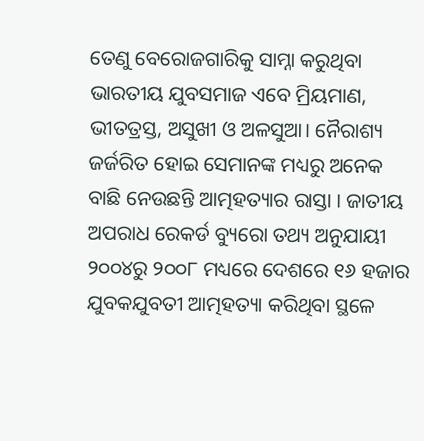ତେଣୁ ବେରୋଜଗାରିକୁ ସାମ୍ନା କରୁଥିବା ଭାରତୀୟ ଯୁବସମାଜ ଏବେ ମ୍ରିୟମାଣ, ଭୀତତ୍ରସ୍ତ, ଅସୁଖୀ ଓ ଅଳସୁଆ। ନୈରାଶ୍ୟ ଜର୍ଜରିତ ହୋଇ ସେମାନଙ୍କ ମଧ୍ୟରୁ ଅନେକ ବାଛି ନେଉଛନ୍ତି ଆତ୍ମହତ୍ୟାର ରାସ୍ତା । ଜାତୀୟ ଅପରାଧ ରେକର୍ଡ ବ୍ୟୁରୋ ତଥ୍ୟ ଅନୁଯାୟୀ ୨୦୦୪ରୁ ୨୦୦୮ ମଧ୍ୟରେ ଦେଶରେ ୧୬ ହଜାର ଯୁବକଯୁବତୀ ଆତ୍ମହତ୍ୟା କରିଥିବା ସ୍ଥଳେ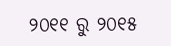୨୦୧୧ ରୁ ୨୦୧୫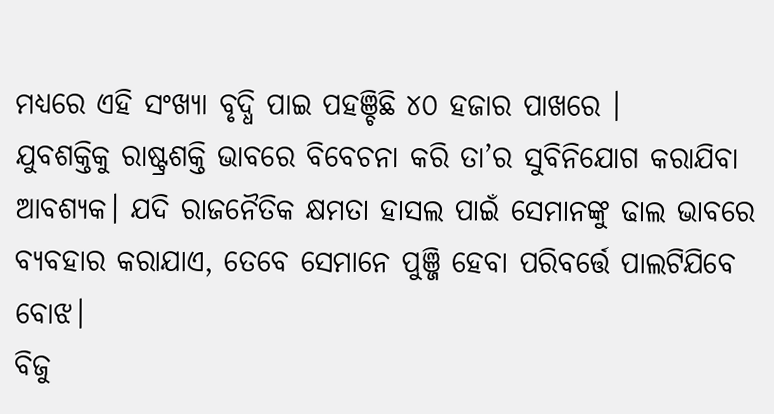ମଧ୍ୟରେ ଏହି ସଂଖ୍ୟା ବୃଦ୍ଧି ପାଇ ପହଞ୍ଚିଛି ୪୦ ହଜାର ପାଖରେ ।
ଯୁବଶକ୍ତିକୁ ରାଷ୍ଟ୍ରଶକ୍ତି ଭାବରେ ବିବେଚନା କରି ତା’ର ସୁବିନିଯୋଗ କରାଯିବା ଆବଶ୍ୟକ। ଯଦି ରାଜନୈତିକ କ୍ଷମତା ହାସଲ ପାଇଁ ସେମାନଙ୍କୁ ଢାଲ ଭାବରେ ବ୍ୟବହାର କରାଯାଏ, ତେବେ ସେମାନେ ପୁଞ୍ଜି ହେବା ପରିବର୍ତ୍ତେ ପାଲଟିଯିବେ ବୋଝ।
ବିଜୁ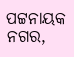ପଟ୍ଟନାୟକ ନଗର,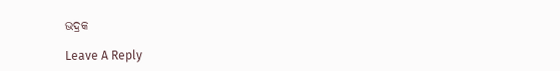ଭଦ୍ରକ

Leave A Reply